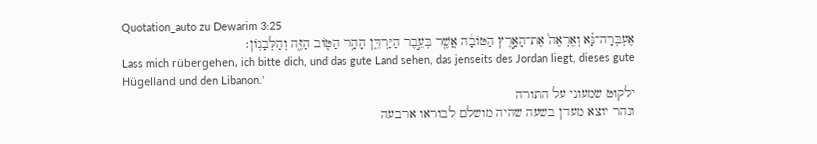Quotation_auto zu Dewarim 3:25
אֶעְבְּרָה־נָּ֗א וְאֶרְאֶה֙ אֶת־הָאָ֣רֶץ הַטּוֹבָ֔ה אֲשֶׁ֖ר בְּעֵ֣בֶר הַיַּרְדֵּ֑ן הָהָ֥ר הַטּ֛וֹב הַזֶּ֖ה וְהַלְּבָנֽוֹן׃
Lass mich rübergehen, ich bitte dich, und das gute Land sehen, das jenseits des Jordan liegt, dieses gute Hügelland und den Libanon.'
ילקוט שמעוני על התורה
ונהר יוצא מעדן בשעה שהיה מושלם לבוראו ארבעה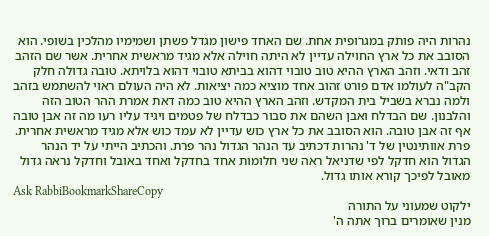נהרות היה פותק במגרופית אחת. שם האחד פישון מגדל פשתן ושמימיו מהלכין בשופי. הוא הסובב את כל ארץ החוילה עדיין לא היתה חוילה אלא מגיד מראשית אחרית. אשר שם הזהב זהב ודאי. וזהב הארץ ההיא טוב טובוי דהוא בביתא טובוי דהוא בלויתא. טובה גדולה חלק הקב"ה לעולמו אדם פורט זהוב אחד מוציא כמה יציאות. לא היה העולם ראוי להשתמש בזהב ולמה נברא בשביל בית המקדש. וזהב הארץ ההיא טוב כמה דאת אמרת ההר הטוב הזה והלבנון. שם הבדלח ואבן השהם את סבור כבדלח של פטמים ויגיד עליו רעו מה זה אבן טובה אף זה אבן טובה. הוא הסובב את כל ארץ כוש עדיין לא עמד כוש אלא מגיד מראשית אחרית. פרת אוותינטין של ד' נהרות דכתיב עד הנהר הגדול נהר פרת. והכתיב הייתי על יד הנהר הגדול הוא חדקל לפי שדניאל ראה שני חלומות אחד בחדקל ואחד באובל וחדקל נראה גדול מאובל לפיכך קורא אותו גדול.
Ask RabbiBookmarkShareCopy
ילקוט שמעוני על התורה
מנין שאומרים ברוך אתה ה'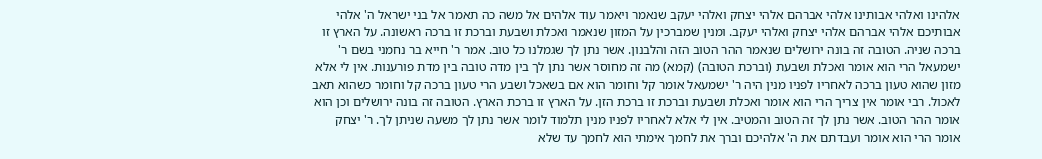אלהינו ואלהי אבותינו אלהי אברהם אלהי יצחק ואלהי יעקב שנאמר ויאמר עוד אלהים אל משה כה תאמר אל בני ישראל ה' אלהי אבותיכם אלהי אברהם אלהי יצחק ואלהי יעקב. ומנין שמברכין על המזון שנאמר ואכלת ושבעת וברכת זו ברכה ראשונה. על הארץ זו ברכה שניה. הטובה זה בונה ירושלים שנאמר ההר הטוב הזה והלבנון. אשר נתן לך שגמלנו כל טוב. אמר ר' חייא בר נחמני בשם ר' ישמעאל הרי הוא אומר ואכלת ושבעת (וברכת הטובה) (קמא) מה זה מחוסר אשר נתן לך בין מדה טובה בין מדת פורענות. אין לי אלא מזון שהוא טעון ברכה לאחריו לפניו מנין היה ר' ישמעאל אומר קל וחומר הוא אם בשאכל ושבע הרי טעון ברכה קל וחומר כשהוא תאב לאכול. רבי אומר אין צריך הרי הוא אומר ואכלת ושבעת וברכת זו ברכת הזן. על הארץ זו ברכת הארץ. הטובה זה בונה ירושלים וכן הוא אומר ההר הטוב. אשר נתן לך זה הטוב והמטיב. אין לי אלא לאחריו לפניו מנין תלמוד לומר אשר נתן לך משעה שניתן לך. ר' יצחק אומר הרי הוא אומר ועבדתם את ה' אלהיכם וברך את לחמך אימתי הוא לחמך עד שלא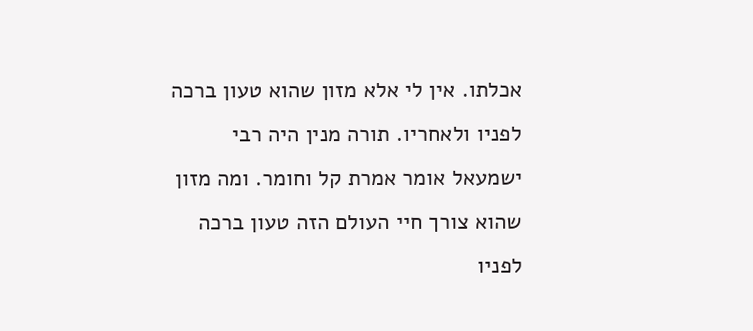אכלתו. אין לי אלא מזון שהוא טעון ברכה לפניו ולאחריו. תורה מנין היה רבי ישמעאל אומר אמרת קל וחומר. ומה מזון שהוא צורך חיי העולם הזה טעון ברכה לפניו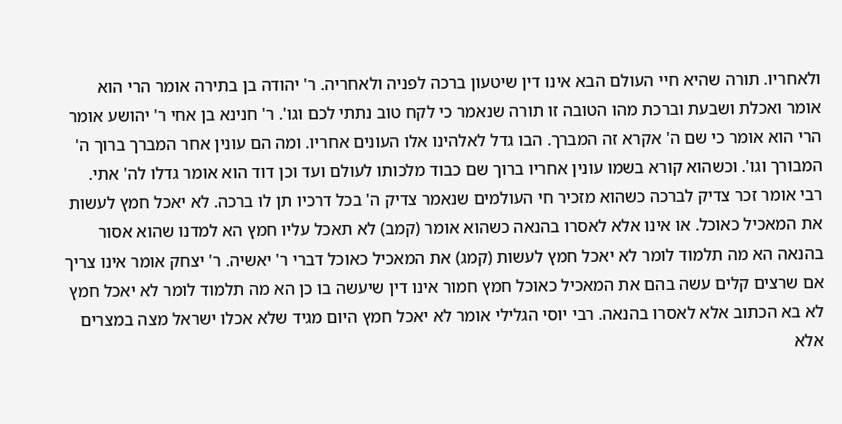ולאחריו. תורה שהיא חיי העולם הבא אינו דין שיטעון ברכה לפניה ולאחריה. ר' יהודה בן בתירה אומר הרי הוא אומר ואכלת ושבעת וברכת מהו הטובה זו תורה שנאמר כי לקח טוב נתתי לכם וגו'. ר' חנינא בן אחי ר' יהושע אומר הרי הוא אומר כי שם ה' אקרא זה המברך. הבו גדל לאלהינו אלו העונים אחריו. ומה הם עונין אחר המברך ברוך ה' המבורך וגו'. וכשהוא קורא בשמו עונין אחריו ברוך שם כבוד מלכותו לעולם ועד וכן דוד הוא אומר גדלו לה' אתי. רבי אומר זכר צדיק לברכה כשהוא מזכיר חי העולמים שנאמר צדיק ה' בכל דרכיו תן לו ברכה. לא יאכל חמץ לעשות את המאכיל כאוכל. או אינו אלא לאסרו בהנאה כשהוא אומר (קמב) לא תאכל עליו חמץ הא למדנו שהוא אסור בהנאה הא מה תלמוד לומר לא יאכל חמץ לעשות (קמג) את המאכיל כאוכל דברי ר' יאשיה. ר' יצחק אומר אינו צריך אם שרצים קלים עשה בהם את המאכיל כאוכל חמץ חמור אינו דין שיעשה בו כן הא מה תלמוד לומר לא יאכל חמץ לא בא הכתוב אלא לאסרו בהנאה. רבי יוסי הגלילי אומר לא יאכל חמץ היום מגיד שלא אכלו ישראל מצה במצרים אלא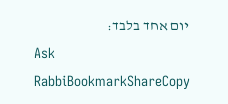יום אחד בלבד:
Ask RabbiBookmarkShareCopy